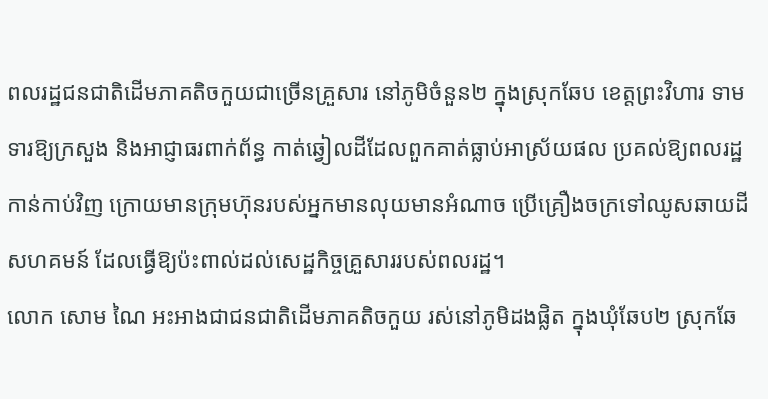ពលរដ្ឋជនជាតិដើមភាគតិចកួយជាច្រើនគ្រួសារ នៅភូមិចំនួន២ ក្នុងស្រុកឆែប ខេត្តព្រះវិហារ ទាមទារឱ្យក្រសួង និងអាជ្ញាធរពាក់ព័ន្ធ កាត់ឆ្វៀលដីដែលពួកគាត់ធ្លាប់អាស្រ័យផល ប្រគល់ឱ្យពលរដ្ឋកាន់កាប់វិញ ក្រោយមានក្រុមហ៊ុនរបស់អ្នកមានលុយមានអំណាច ប្រើគ្រឿងចក្រទៅឈូសឆាយដីសហគមន៍ ដែលធ្វើឱ្យប៉ះពាល់ដល់សេដ្ឋកិច្ចគ្រួសាររបស់ពលរដ្ឋ។
លោក សោម ណៃ អះអាងជាជនជាតិដើមភាគតិចកួយ រស់នៅភូមិដងផ្លិត ក្នុងឃុំឆែប២ ស្រុកឆែ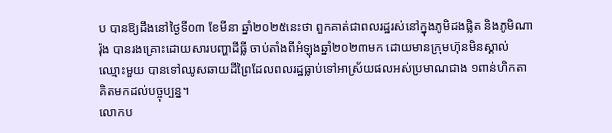ប បានឱ្យដឹងនៅថ្ងៃទី០៣ ខែមីនា ឆ្នាំ២០២៥នេះថា ពួកគាត់ជាពលរដ្ឋរស់នៅក្នុងភូមិដងផ្លិត និងភូមិណារ៉ុង បានរងគ្រោះដោយសារបញ្ហាដីធ្លី ចាប់តាំងពីអំឡុងឆ្នាំ២០២៣មក ដោយមានក្រុមហ៊ុនមិនស្គាល់ឈ្មោះមួយ បានទៅឈូសឆាយដីព្រៃដែលពលរដ្ឋធ្លាប់ទៅអាស្រ័យផលអស់ប្រមាណជាង ១ពាន់ហិកតា គិតមកដល់បច្ចុប្បន្ន។
លោកប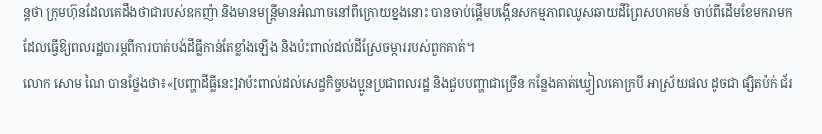ន្តថា ក្រុមហ៊ុនដែលគេដឹងថាជារបស់ឧកញ៉ា និងមានមន្ត្រីមានអំណាចនៅពីក្រោយខ្នងនោះ បានចាប់ផ្តើមបង្កើនសកម្មភាពឈូសឆាយដីព្រៃសហគមន៍ ចាប់ពីដើមខែមករាមក ដែលធ្វើឱ្យពលរដ្ឋបារម្ភពីការបាត់បង់ដីធ្លីកាន់តែខ្លាំងឡើង និងប៉ះពាល់ដល់ដីស្រែចម្ការរបស់ពួកគាត់។
លោក សោម ណៃ បានថ្លែងថា៖«[បញ្ហាដីធ្លីនេះ]វាប៉ះពាល់ដល់សេដ្ចកិច្ចបងប្អូនប្រជាពលរដ្ឋ និងជួបបញ្ហាជាច្រើន កន្លែងគាត់ឃ្វៀលគោក្របី អាស្រ័យផល ដូចជា ផ្សិតប៉ក់ ជ័រ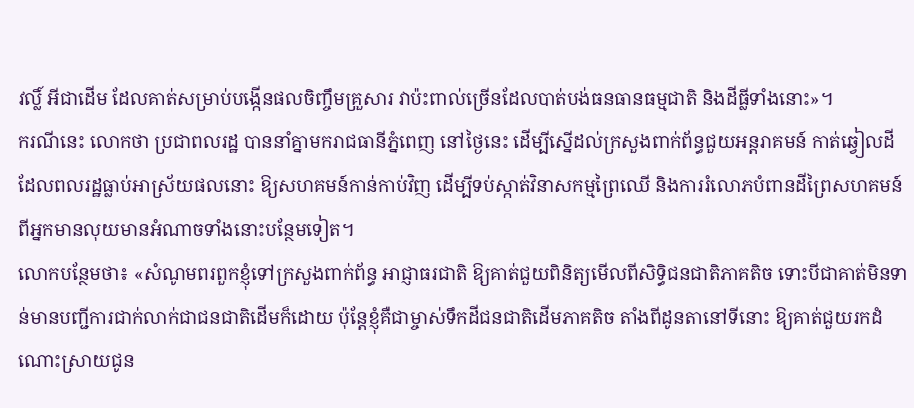វល្លិ៍ អីជាដើម ដែលគាត់សម្រាប់បង្កើនផលចិញ្ចឹមគ្រួសារ វាប៉ះពាល់ច្រើនដែលបាត់បង់ធនធានធម្មជាតិ និងដីធ្លីទាំងនោះ»។
ករណីនេះ លោកថា ប្រជាពលរដ្ឋ បាននាំគ្នាមករាជធានីភ្នំពេញ នៅថ្ងៃនេះ ដើម្បីស្នើដល់ក្រសួងពាក់ព័ន្ធជួយអន្តរាគមន៍ កាត់ឆ្វៀលដីដែលពលរដ្ឋធ្លាប់អាស្រ័យផលនោះ ឱ្យសហគមន៍កាន់កាប់វិញ ដើម្បីទប់ស្កាត់វិនាសកម្មព្រៃឈើ និងការរំលោភបំពានដីព្រៃសហគមន៍ ពីអ្នកមានលុយមានអំណាចទាំងនោះបន្ថែមទៀត។
លោកបន្ថែមថា៖ «សំណូមពរពួកខ្ញុំទៅក្រសួងពាក់ព័ន្ធ អាជ្ញាធរជាតិ ឱ្យគាត់ជួយពិនិត្យមើលពីសិទ្ធិជនជាតិភាគតិច ទោះបីជាគាត់មិនទាន់មានបញ្ជីការជាក់លាក់ជាជនជាតិដើមក៏ដោយ ប៉ុន្តែខ្ញុំគឺជាម្ចាស់ទឹកដីជនជាតិដើមភាគតិច តាំងពីដូនតានៅទីនោះ ឱ្យគាត់ជួយរកដំណោះស្រាយជូន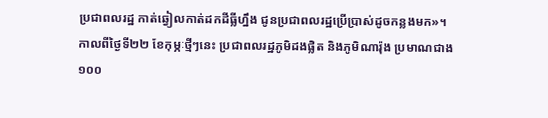ប្រជាពលរដ្ឋ កាត់ឆ្វៀលកាត់ដកដីធ្លីហ្នឹង ជូនប្រជាពលរដ្ឋប្រើប្រាស់ដូចកន្លងមក»។
កាលពីថ្ងៃទី២២ ខែកុម្ភៈថ្មីៗនេះ ប្រជាពលរដ្ឋភូមិដងផ្លិត និងភូមិណារ៉ុង ប្រមាណជាង ១០០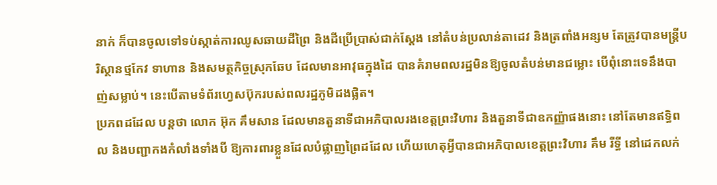នាក់ ក៏បានចូលទៅទប់ស្កាត់ការឈូសឆាយដីព្រៃ និងដីប្រើប្រាស់ជាក់ស្ដែង នៅតំបន់ប្រលាន់តាដេវ និងត្រពាំងអន្សម តែត្រូវបានមន្រ្តីបរិស្ថានថ្មកែវ ទាហាន និងសមត្ថកិច្ចស្រុកឆែប ដែលមានអាវុធក្នុងដៃ បានគំរាមពលរដ្ឋមិនឱ្យចូលតំបន់មានជម្លោះ បើពុំនោះទេនឹងបាញ់សម្លាប់។ នេះបើតាមទំព័រហ្វេសប៊ុករបស់ពលរដ្ឋភូមិដងផ្លិត។
ប្រភពដដែល បន្តថា លោក អ៊ុក គឹមសាន ដែលមានតួនាទីជាអភិបាលរងខេត្តព្រះវិហារ និងតួនាទីជាឧកញ្ញ៉ាផងនោះ នៅតែមានឥទ្ធិពល និងបញ្ជាកងកំលាំងទាំងបី ឱ្យការពារខ្លួនដែលបំផ្លាញព្រៃដដែល ហើយហេតុអ្វីបានជាអភិបាលខេត្តព្រះវិហារ គឹម រីទ្ធី នៅដេកលក់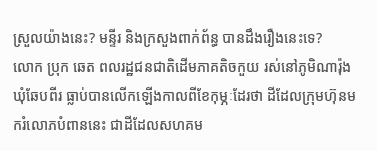ស្រួលយ៉ាងនេះ? មន្ទីរ និងក្រសួងពាក់ព័ន្ធ បានដឹងរឿងនេះទេ?
លោក ប្រុក ឆេត ពលរដ្ឋជនជាតិដើមភាគតិចកួយ រស់នៅភូមិណារ៉ុង ឃុំឆែបពីរ ធ្លាប់បានលើកឡើងកាលពីខែកុម្ភៈដែរថា ដីដែលក្រុមហ៊ុនមករំលោភបំពាននេះ ជាដីដែលសហគម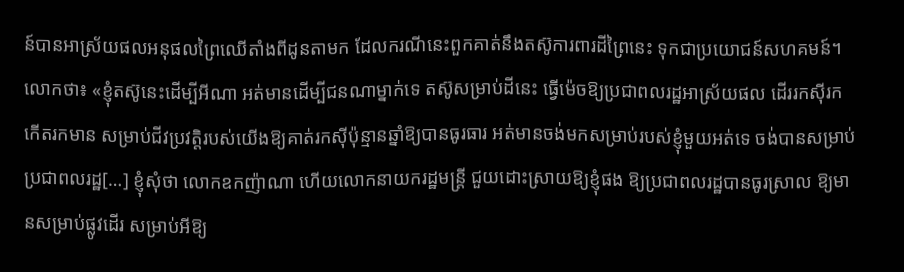ន៍បានអាស្រ័យផលអនុផលព្រៃឈើតាំងពីដូនតាមក ដែលករណីនេះពួកគាត់នឹងតស៊ូការពារដីព្រៃនេះ ទុកជាប្រយោជន៍សហគមន៍។
លោកថា៖ «ខ្ញុំតស៊ូនេះដើម្បីអីណា អត់មានដើម្បីជនណាម្នាក់ទេ តស៊ូសម្រាប់ដីនេះ ធ្វើម៉េចឱ្យប្រជាពលរដ្ឋអាស្រ័យផល ដើររកស៊ីរកកើតរកមាន សម្រាប់ជីវប្រវត្តិរបស់យើងឱ្យគាត់រកស៊ីប៉ុន្មានឆ្នាំឱ្យបានធូរធារ អត់មានចង់មកសម្រាប់របស់ខ្ញុំមួយអត់ទេ ចង់បានសម្រាប់ប្រជាពលរដ្ឋ[…] ខ្ញុំសុំថា លោកឧកញ៉ាណា ហើយលោកនាយករដ្ឋមន្ត្រី ជួយដោះស្រាយឱ្យខ្ញុំផង ឱ្យប្រជាពលរដ្ឋបានធូរស្រាល ឱ្យមានសម្រាប់ផ្លូវដើរ សម្រាប់អីឱ្យ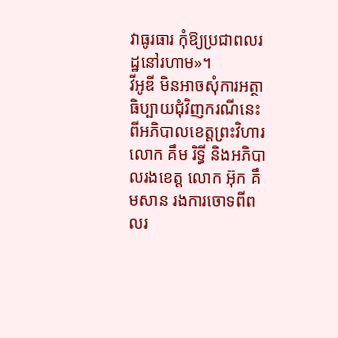វាធូរធារ កុំឱ្យប្រជាពលរដ្ឋនៅរហាម»។
វីអូឌី មិនអាចសុំការអត្ថាធិប្បាយជុំវិញករណីនេះ ពីអភិបាលខេត្តព្រះវិហារ លោក គឹម រិទ្ធី និងអភិបាលរងខេត្ត លោក អ៊ុក គឹមសាន រងការចោទពីពលរ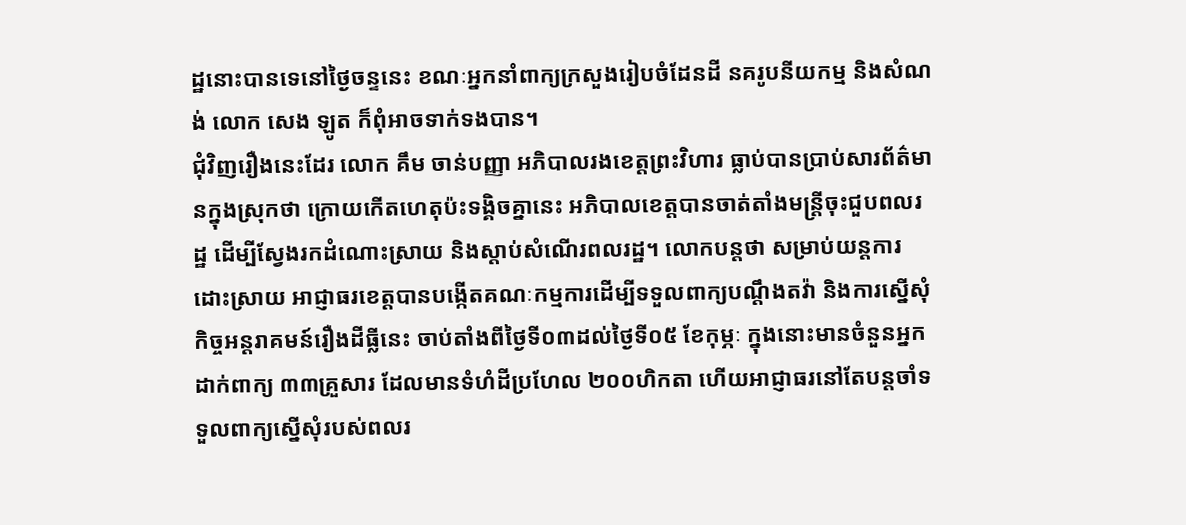ដ្ឋនោះបានទេនៅថ្ងៃចន្ទនេះ ខណៈអ្នកនាំពាក្យក្រសួងរៀបចំដែនដី នគរូបនីយកម្ម និងសំណង់ លោក សេង ឡូត ក៏ពុំអាចទាក់ទងបាន។
ជុំវិញរឿងនេះដែរ លោក គឹម ចាន់បញ្ញា អភិបាលរងខេត្តព្រះវិហារ ធ្លាប់បានប្រាប់សារព័ត៌មានក្នុងស្រុកថា ក្រោយកើតហេតុប៉ះទង្គិចគ្នានេះ អភិបាលខេត្តបានចាត់តាំងមន្ត្រីចុះជួបពលរដ្ឋ ដើម្បីស្វែងរកដំណោះស្រាយ និងស្តាប់សំណើរពលរដ្ឋ។ លោកបន្តថា សម្រាប់យន្តការដោះស្រាយ អាជ្ញាធរខេត្តបានបង្កើតគណៈកម្មការដើម្បីទទួលពាក្យបណ្តឹងតវ៉ា និងការស្នើសុំកិច្ចអន្តរាគមន៍រឿងដីធ្លីនេះ ចាប់តាំងពីថ្ងៃទី០៣ដល់ថ្ងៃទី០៥ ខែកុម្ភៈ ក្នុងនោះមានចំនួនអ្នកដាក់ពាក្យ ៣៣គ្រួសារ ដែលមានទំហំដីប្រហែល ២០០ហិកតា ហើយអាជ្ញាធរនៅតែបន្តចាំទទួលពាក្យស្នើសុំរបស់ពលរ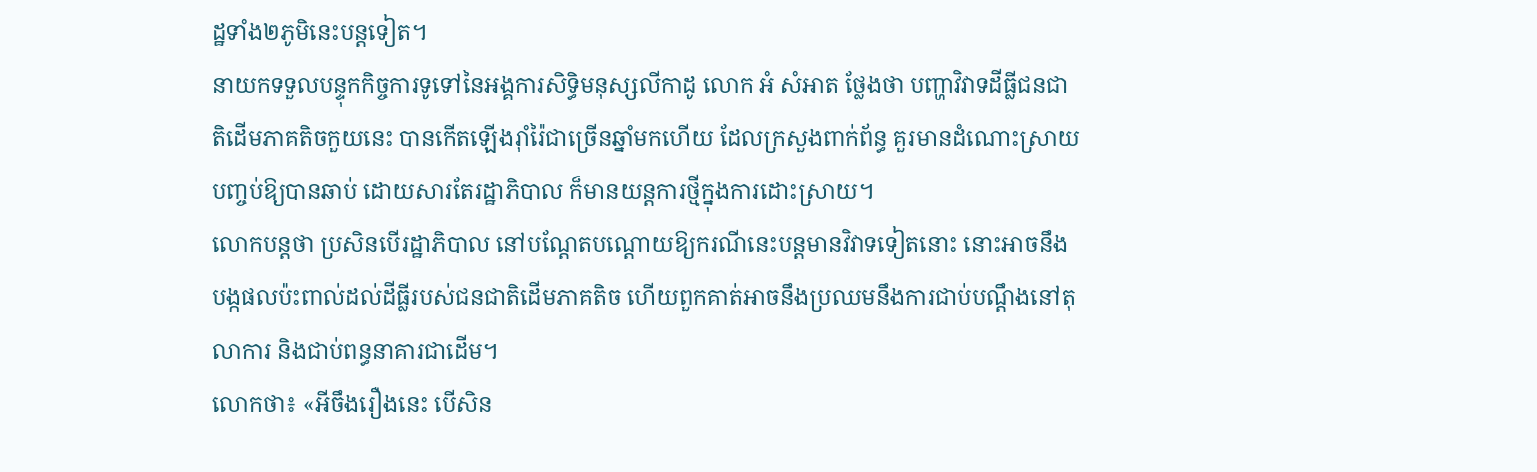ដ្ឋទាំង២ភូមិនេះបន្តទៀត។
នាយកទទួលបន្ទុកកិច្ចការទូទៅនៃអង្គការសិទ្ធិមនុស្សលីកាដូ លោក អំ សំអាត ថ្លែងថា បញ្ហាវិវាទដីធ្លីជនជាតិដើមភាគតិចកួយនេះ បានកើតឡើងរ៉ាំរ៉ៃជាច្រើនឆ្នាំមកហើយ ដែលក្រសួងពាក់ព័ន្ធ គួរមានដំណោះស្រាយបញ្ចប់ឱ្យបានឆាប់ ដោយសារតែរដ្ឋាភិបាល ក៏មានយន្តការថ្មីក្នុងការដោះស្រាយ។
លោកបន្តថា ប្រសិនបើរដ្ឋាភិបាល នៅបណ្តែតបណ្តោយឱ្យករណីនេះបន្តមានវិវាទទៀតនោះ នោះអាចនឹងបង្កផលប៉ះពាល់ដល់ដីធ្លីរបស់ជនជាតិដើមភាគតិច ហើយពួកគាត់អាចនឹងប្រឈមនឹងការជាប់បណ្តឹងនៅតុលាការ និងជាប់ពន្ធនាគារជាដើម។
លោកថា៖ «អីចឹងរឿងនេះ បើសិន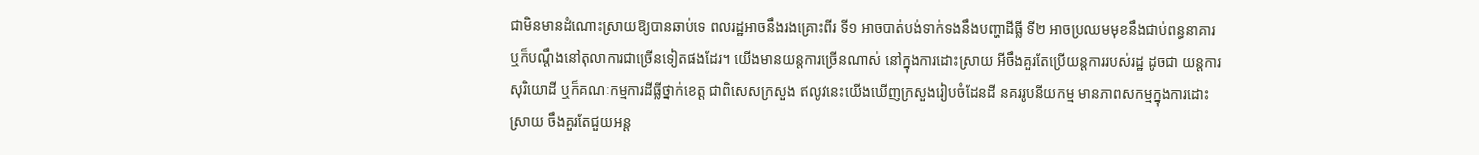ជាមិនមានដំណោះស្រាយឱ្យបានឆាប់ទេ ពលរដ្ឋអាចនឹងរងគ្រោះពីរ ទី១ អាចបាត់បង់ទាក់ទងនឹងបញ្ហាដីធ្លី ទី២ អាចប្រឈមមុខនឹងជាប់ពន្ធនាគារ ឬក៏បណ្តឹងនៅតុលាការជាច្រើនទៀតផងដែរ។ យើងមានយន្តការច្រើនណាស់ នៅក្នុងការដោះស្រាយ អីចឹងគួរតែប្រើយន្តការរបស់រដ្ឋ ដូចជា យន្តការសុរិយោដី ឬក៏គណៈកម្មការដីធ្លីថ្នាក់ខេត្ត ជាពិសេសក្រសួង ឥលូវនេះយើងឃើញក្រសួងរៀបចំដែនដី នគររូបនីយកម្ម មានភាពសកម្មក្នុងការដោះស្រាយ ចឹងគួរតែជួយអន្ត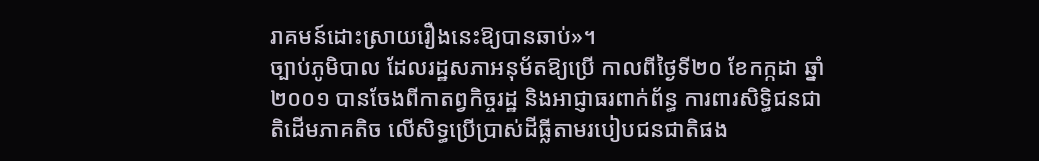រាគមន៍ដោះស្រាយរឿងនេះឱ្យបានឆាប់»។
ច្បាប់ភូមិបាល ដែលរដ្ឋសភាអនុម័តឱ្យប្រើ កាលពីថ្ងៃទី២០ ខែកក្កដា ឆ្នាំ២០០១ បានចែងពីកាតព្វកិច្ចរដ្ឋ និងអាជ្ញាធរពាក់ព័ន្ធ ការពារសិទ្ធិជនជាតិដើមភាគតិច លើសិទ្ធប្រើប្រាស់ដីធ្លីតាមរបៀបជនជាតិផង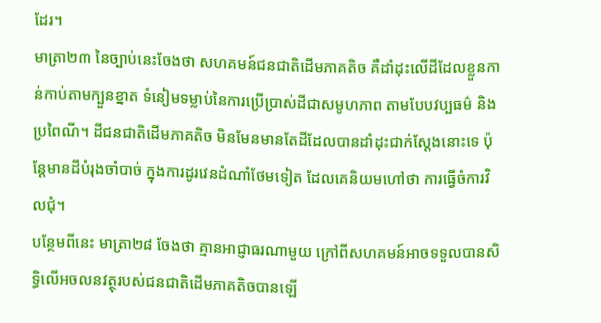ដែរ។
មាត្រា២៣ នៃច្បាប់នេះចែងថា សហគមន៍ជនជាតិដើមភាគតិច គឺដាំដុះលើដីដែលខ្លួនកាន់កាប់តាមក្បួនខ្នាត ទំនៀមទម្លាប់នៃការប្រើប្រាស់ដីជាសមូហភាព តាមបែបវប្បធម៌ និងប្រពៃណី។ ដីជនជាតិដើមភាគតិច មិនមែនមានតែដីដែលបានដាំដុះជាក់ស្តែងនោះទេ ប៉ុន្តែមានដីបំរុងចាំបាច់ ក្នុងការដូរវេនដំណាំថែមទៀត ដែលគេនិយមហៅថា ការធ្វើចំការវិលជុំ។
បន្ថែមពីនេះ មាត្រា២៨ ចែងថា គ្មានអាជ្ញាធរណាមួយ ក្រៅពីសហគមន៍អាចទទួលបានសិទ្ធិលើអចលនវត្ថុរបស់ជនជាតិដើមភាគតិចបានឡើ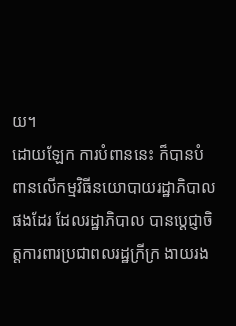យ។
ដោយឡែក ការបំពាននេះ ក៏បានបំពានលើកម្មវិធីនយោបាយរដ្ឋាភិបាលផងដែរ ដែលរដ្ឋាភិបាល បានប្តេជ្ញាចិត្តការពារប្រជាពលរដ្ឋក្រីក្រ ងាយរង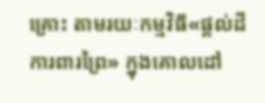គ្រោះ តាមរយៈកម្មវិធី«ផ្តល់ដី ការពារព្រៃ» ក្នុងគោលដៅ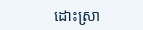ដោះស្រា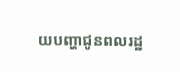យបញ្ហាជូនពលរដ្ឋ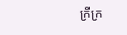ក្រីក្រ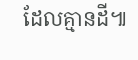ដែលគ្មានដី៕